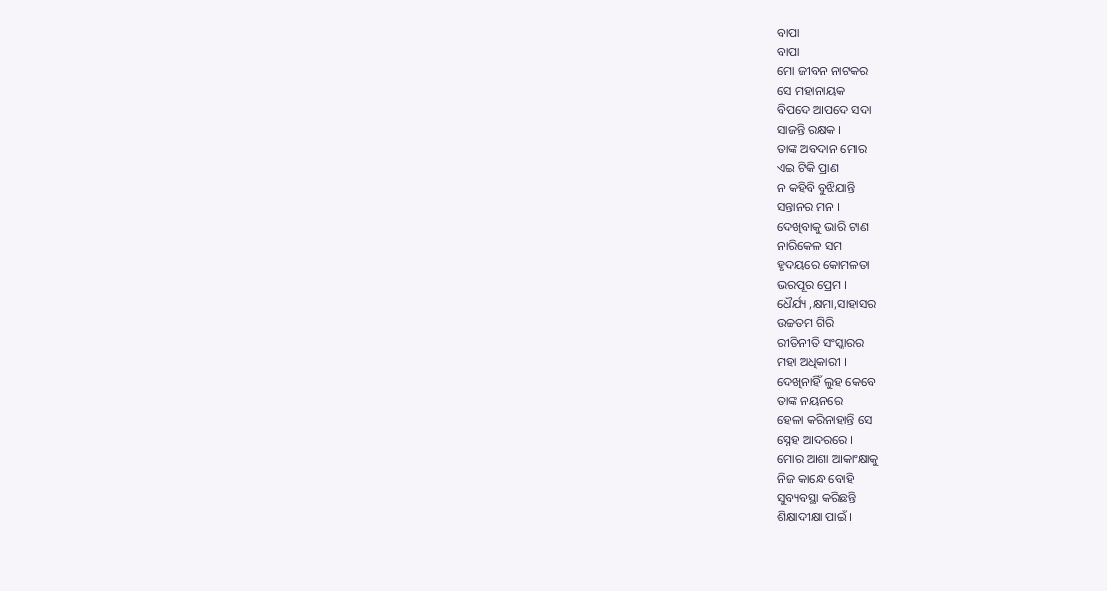ବାପା
ବାପା
ମୋ ଜୀବନ ନାଟକର
ସେ ମହାନାୟକ
ବିପଦେ ଆପଦେ ସଦା
ସାଜନ୍ତି ରକ୍ଷକ ।
ତାଙ୍କ ଅବଦାନ ମୋର
ଏଇ ଟିକି ପ୍ରାଣ
ନ କହିବି ବୁଝିଯାନ୍ତି
ସନ୍ତାନର ମନ ।
ଦେଖିବାକୁ ଭାରି ଟାଣ
ନାରିକେଳ ସମ
ହୃଦୟରେ କୋମଳତା
ଭରପୂର ପ୍ରେମ ।
ଧୈର୍ଯ୍ୟ ,କ୍ଷମା,ସାହାସର
ଉଚ୍ଚତମ ଗିରି
ରୀତିନୀତି ସଂସ୍କାରର
ମହା ଅଧିକାରୀ ।
ଦେଖିନାହିଁ ଲୁହ କେବେ
ତାଙ୍କ ନୟନରେ
ହେଳା କରିନାହାନ୍ତି ସେ
ସ୍ନେହ ଆଦରରେ ।
ମୋର ଆଶା ଆକାଂକ୍ଷାକୁ
ନିଜ କାନ୍ଧେ ବୋହି
ସୁବ୍ୟବସ୍ଥା କରିଛନ୍ତି
ଶିକ୍ଷାଦୀକ୍ଷା ପାଇଁ ।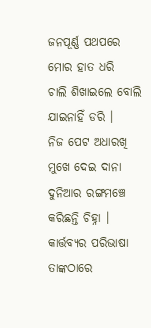ଜନପୂର୍ଣ୍ଣ ପଥପରେ
ମୋର ହାତ ଧରି
ଚାଲି ଶିଖାଇଲେ ବୋଲି
ଯାଇନାହିଁ ଡରି ।
ନିଜ ପେଟ ଅଧାରଖି
ମୁଖେ ଦେଇ ଦାନା
ଦୁନିଆର ରଙ୍ଗମଞ୍ଚେ
କରିଛନ୍ତି ଚିହ୍ନା ।
କାର୍ତ୍ତବ୍ୟର ପରିଭାଷା
ତାଙ୍କଠାରେ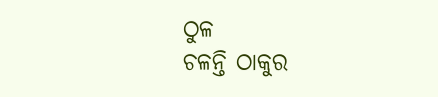ଠୁଳ
ଚଳନ୍ତି ଠାକୁର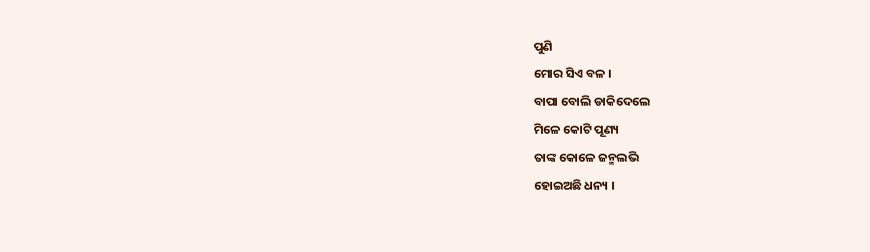ପୁଣି
ମୋର ସିଏ ବଳ ।
ବାପା ବୋଲି ଡାକିଦେଲେ
ମିଳେ କୋଟି ପୂଣ୍ୟ
ତାଙ୍କ କୋଳେ ଜନ୍ମଲଭି
ହୋଇଅଛି ଧନ୍ୟ ।